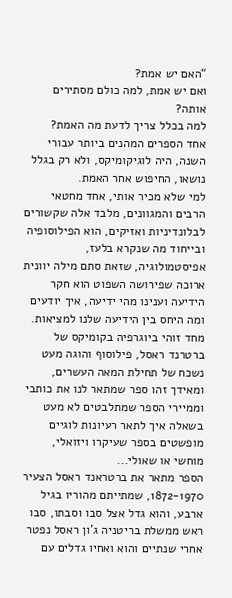“האם יש אמת?
ואם יש אמת, למה כולם מסתירים אותה?
למה בכלל צריך לדעת מה האמת?
אחד הספרים המהנים ביותר עבורי השנה, היה לוגיקומיקס, ולא רק בגלל נושאו, החיפוש אחר האמת.
למי שלא מכיר אותי, אחד מחטאי הרבים והמגוונים, מלבד אלה שקשורים לבלונדיניות ואזיקים, הוא הפילוסופיה ובייחוד מה שנקרא בלעז, אפיסטמולוגיה, שזאת סתם מילה יוונית ארוכה שפירושה השפוט הוא חקר הידיעה וענינו מהי ידיעה, איך יודעים ומה היחס בין הידיעה שלנו למציאות.
מחד זוהי ביוגרפיה בקומיקס של ברטרנד ראסל, פילוסוף והוגה מעט נשכח של תחילת המאה העשרים, ומאידך זהו ספר שמתאר לנו את כותבי וממיירי הספר שמתלבטים לא מעט בשאלה איך לתאר רעיונות לוגיים מופשטים בספר שעיקרו ויזואלי, מוחשי או שאולי...
הספר מתאר את ברטראנד ראסל הצעיר 1872-1970, שמתייתם מהוריו בגיל ארבע, והוא גדל אצל סבו וסבתו, סבו ראש ממשלת בריטניה ג'ון ראסל נפטר אחרי שנתיים והוא ואחיו גדלים עם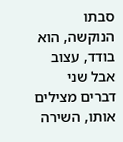סבתו הנוקשה, הוא בודד, עצוב אבל שני דברים מצילים אותו, השירה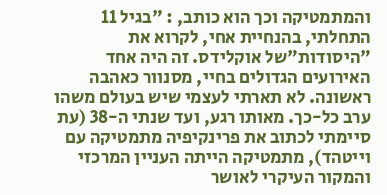והמתמטיקה וכך הוא כותב, : "בגיל 11 התחלתי, בהנחיית אחי, לקרוא את "היסודות"של אוקלידס. זה היה אחד האירועים הגדולים בחיי, מסנוור כאהבה ראשונה. לא תארתי לעצמי שיש בעולם משהו ערב כל-כך. מאותו רגע, ועד שנתי ה-38 (עת סיימתי לכתוב את פרינקיפיה מתמטיקה עם וייטהד), מתמטיקה הייתה העניין המרכזי והמקור העיקרי לאושר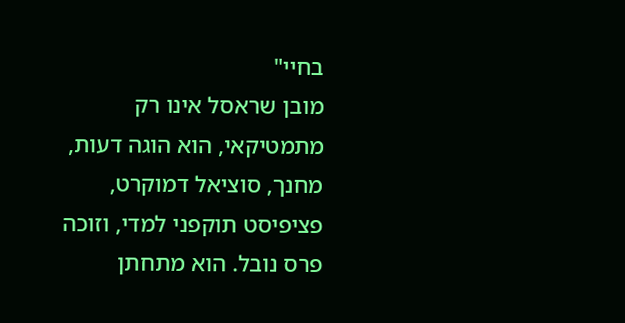בחיי"
מובן שראסל אינו רק מתמטיקאי, הוא הוגה דעות, מחנך, סוציאל דמוקרט, פציפיסט תוקפני למדי, וזוכה פרס נובל. הוא מתחתן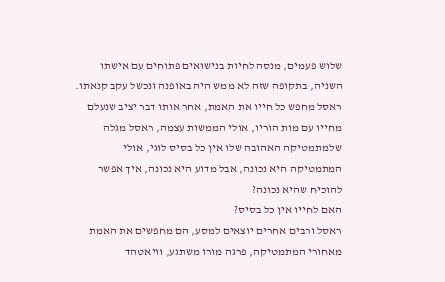שלוש פעמים, מנסה לחיות בנישואים פתוחים עם אישתו השניה, בתקופה שזה לא ממש היה באופנה ונכשל עקב קנאתו.
ראסל מחפש כל חייו את האמת, אחר אותו דבר יציב שנעלם מחייו עם מות הוריו, אולי הממשות עצמה, ראסל מגלה שלמתמטיקה האהובה שלו אין כל בסיס לוגי, אולי המתמטיקה היא נכונה, אבל מדוע היא נכונה, איך אפשר להוכיח שהיא נכונה?
האם לחייו אין כל בסיס?
ראסל ורבים אחרים יוצאים למסע, הם מחפשים את האמת מאחורי המתמטיקה, פרגה מורו משתגע, וויאטהד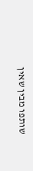שותפו מבין שאין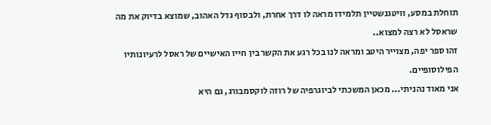תוחלת במסע, וויטגנשטיין תלמידו מראה לו דרך אחרת, ולבסוף גדל האהוב, שמוצא בדיוק את מה שראסל לא רצה למצוא..
זהו ספר יפה, מצוייר היטב ומראה לנו בכל רגע את הקשר בין חייו האישיים של ראסל לרעיונותיו הפילוסופיים.
אני מאוד נהניתי... מכאן המשכתי לביוגרפיה של רוזה לוקסמבורג, גם היא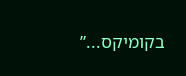בקומיקס...”